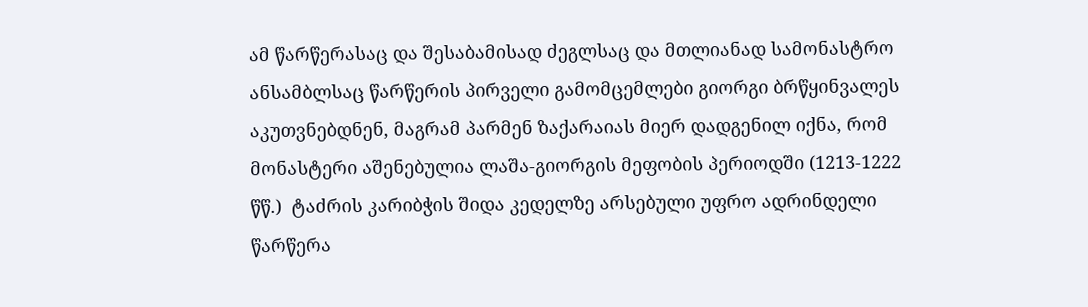ამ წარწერასაც და შესაბამისად ძეგლსაც და მთლიანად სამონასტრო ანსამბლსაც წარწერის პირველი გამომცემლები გიორგი ბრწყინვალეს აკუთვნებდნენ, მაგრამ პარმენ ზაქარაიას მიერ დადგენილ იქნა, რომ მონასტერი აშენებულია ლაშა-გიორგის მეფობის პერიოდში (1213-1222 წწ.)  ტაძრის კარიბჭის შიდა კედელზე არსებული უფრო ადრინდელი წარწერა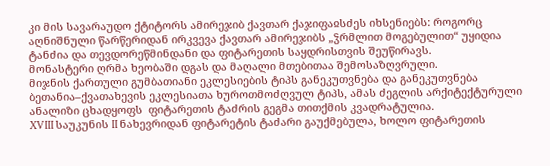კი მის სავარაუდო ქტიტორს ამირეჯიბ ქავთარ ქაჯიფაჲსძეს იხსენიებს: როგორც აღნიშნული წარწერიდან ირკვევა ქავთარ ამირეჯიბს „ჴრმლით მოგებულით“ უყიდია ტანძია და თევდორეწმინდანი და ფიტარეთის საყდრისთვის შეუწირავს.
მონასტერი ღრმა ხეობაში დგას და მაღალი მთებითაა შემოსაზღვრული.
მიჯნის ქართული გუმბათიანი ეკლესიების ტიპს განეკუთვნება და განეკუთვნება ბეთანია–ქვათახევის ეკლესიათა ხუროთმოძღვულ ტიპს, ამას ძეგლის არქიტექტურული ანალიზი ცხადყოფს  ფიტარეთის ტაძრის გეგმა თითქმის კვადრატულია.
XVIII საუკუნის II ნახევრიდან ფიტარეტის ტაძარი გაუქმებულა, ხოლო ფიტარეთის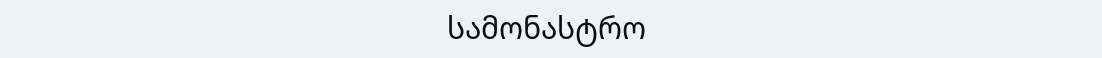სამონასტრო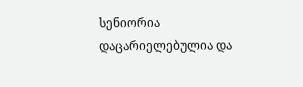სენიორია დაცარიელებულია და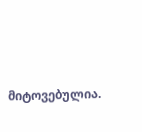მიტოვებულია.